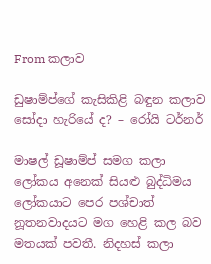From කලාව

ඩුෂාම්ප්ගේ කැසිකිළි බඳුන කලාව සෝදා හැරියේ ද? – රෝයි ටර්නර්

මාෂල් ඩූෂාම්ප් සමග කලා ලෝකය අනෙක් සියළු බුද්ධිමය ලෝකයාට පෙර පශ්චාත් නූතනවාදයට මග හෙළි කල බව මතයක් පවතී. නිදහස් කලා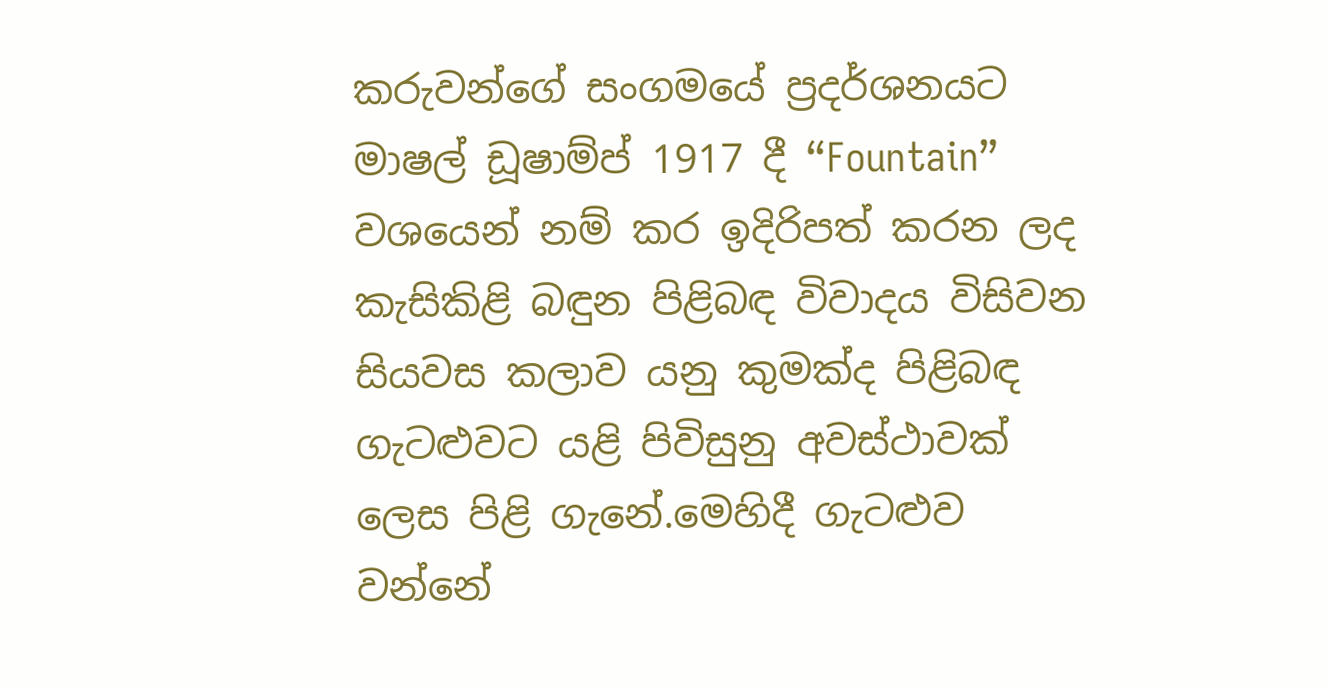කරුවන්ගේ සංගමයේ ප්‍රදර්ශනයට මාෂල් ඩූෂාම්ප් 1917 දී “Fountain” වශයෙන් නම් කර ඉදිරිපත් කරන ලද කැසිකිළි බඳුන පිළිබඳ විවාදය විසිවන සියවස කලාව යනු කුමක්ද පිළිබඳ ගැටළුවට යළි පිවිසුනු අවස්ථාවක් ලෙස පිළි ගැනේ.මෙහිදී ගැටළුව වන්නේ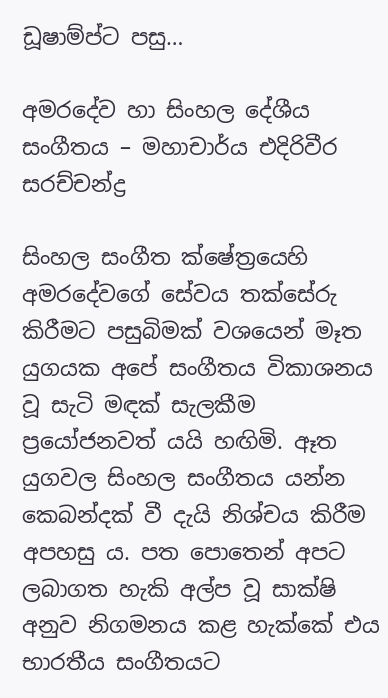ඩූෂාම්ප්ට පසු…

අමරදේව හා සිංහල දේශීය සංගීතය – මහාචාර්ය එදිරිවීර සරච්චන්ද්‍ර

සිංහල සංගීත ක්ෂේත්‍රයෙහි අමරදේවගේ සේවය තක්සේරු කිරීමට පසුබිමක් වශයෙන් මෑත යුගයක අපේ සංගීතය විකාශනය වූ සැටි මඳක් සැලකීම ප්‍රයෝජනවත් යයි හඟිමි. ඈත යුගවල සිංහල සංගීතය යන්න කෙබන්දක් වී දැයි නිශ්චය කිරීම අපහසු ය. පත පොතෙන් අපට ලබාගත හැකි අල්ප වූ සාක්ෂි අනුව නිගමනය කළ හැක්කේ එය භාරතීය සංගීතයට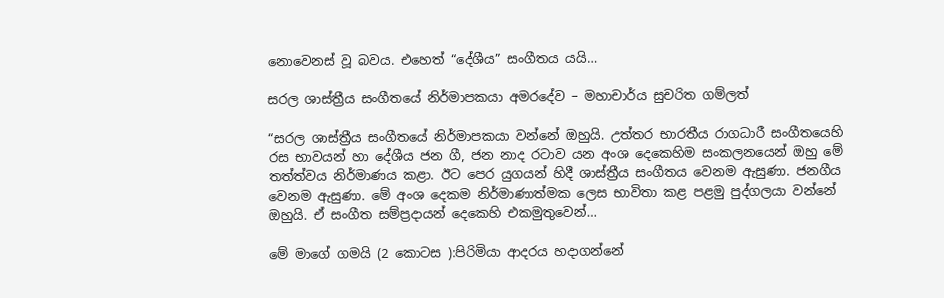නොවෙනස් වූ බවය. එහෙත් “දේශීය” සංගීතය යයි…

සරල ශාස්ත්‍රීය සංගීතයේ නිර්මාපකයා අමරදේව – මහාචාර්ය සුචරිත ගම්ලත්

“සරල ශාස්ත්‍රීය සංගීතයේ නිර්මාපකයා වන්නේ ඔහුයි. උත්තර භාරතීය රාගධාරී සංගීතයෙහි රස භාවයන් හා දේශීය ජන ගී, ජන නාද රටාව යන අංශ දෙකෙහිම සංකලනයෙන් ඔහු මේ තත්ත්වය නිර්මාණය කළා. ඊට පෙර යුගයන් හිදී ශාස්ත්‍රීය සංගීතය වෙනම ඇසුණා. ජනගීය වෙනම ඇසුණා. මේ අංශ දෙකම නිර්මාණාත්මක ලෙස භාවිතා කළ පළමු පුද්ගලයා වන්නේ ඔහුයි. ඒ සංගීත සම්ප්‍රදායන් දෙකෙහි එකමුතුවෙන්…

මේ මාගේ ගමයි (2 කොටස ):පිරිමියා ආදරය හදාගන්නේ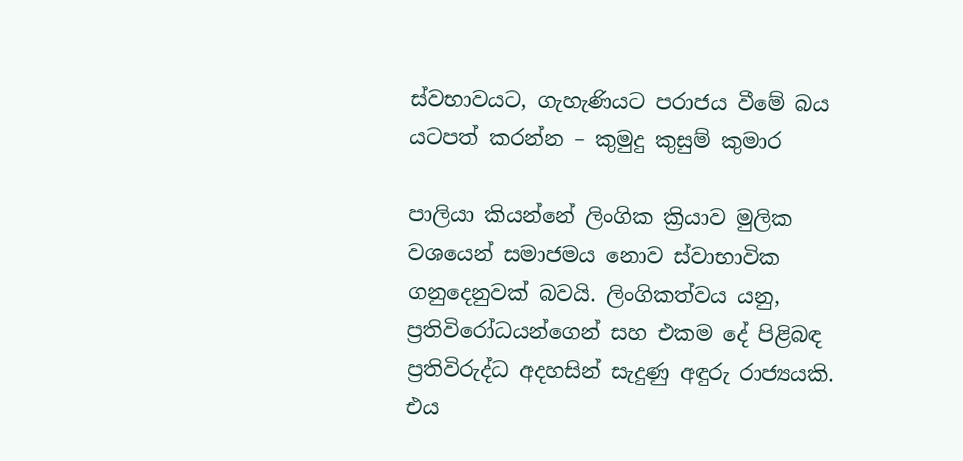ස්වභාවයට, ගැහැණියට පරාජය වීමේ බය යටපත් කරන්න – කුමුදු කුසුම් කුමාර

පාලියා කියන්නේ ලිංගික ක්‍රියාව මුලික වශයෙන් සමාජමය නොව ස්වාභාවික ගනුදෙනුවක් බවයි. ලිංගිකත්වය යනු, ප්‍රතිවිරෝධයන්ගෙන් සහ එකම දේ පිළිබඳ ප්‍රතිවිරුද්ධ අදහසින් සැදුණු අඳුරු රාජ්‍යයකි. එය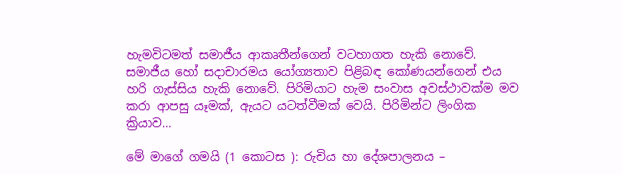හැමවිටමත් සමාජීය ආකෘතීන්ගෙන් වටහාගත හැකි නොවේ. සමාජීය හෝ සදාචාරමය යෝග්‍යතාව පිළිබඳ කෝණයන්ගෙන් එය හරි ගැස්සිය හැකි නොවේ. පිරිමියාට හැම සංවාස අවස්ථාවක්ම මව කරා ආපසු යෑමක්, ඇයට යටත්වීමක් වෙයි. පිරිමින්ට ලිංගික ක්‍රියාව…

මේ මාගේ ගමයි (1 කොටස ): රුචිය හා දේශපාලනය –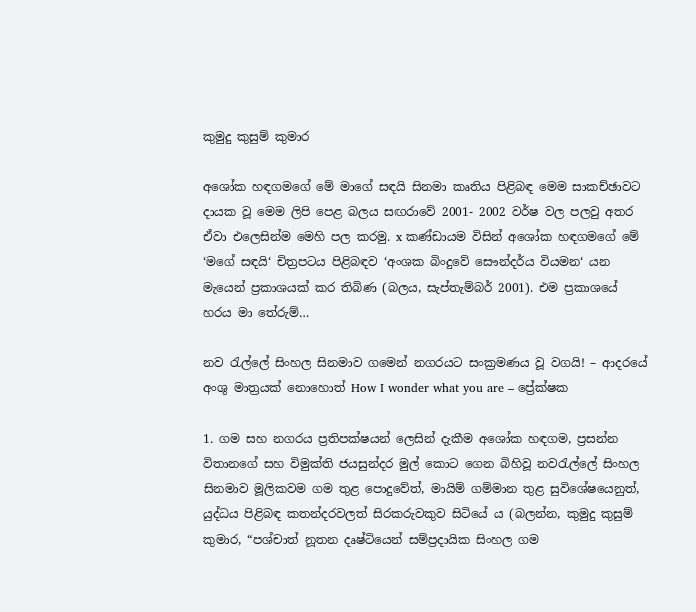කුමුදු කුසුම් කුමාර

අශෝක හඳගමගේ මේ මාගේ සඳයි සිනමා කෘතිය පිළිබඳ මෙම සාකච්ඡාවට දායක වූ මෙම ලිපි පෙළ බලය සඟරාවේ 2001- 2002 වර්ෂ වල පලවු අතර ඒවා එලෙසින්ම මෙහි පල කරමු. x කණ්ඩායම විසින් අශෝක හඳගමගේ මේ ‘මගේ සඳයි‘ චිත්‍රපටය පිළිබඳව ‘අංශක බිංදුවේ සෞන්දර්ය වියමන‘ යන මැයෙන් ප්‍රකාශයක් කර තිබිණ (බලය, සැප්තැම්බර් 2001). එම ප්‍රකාශයේ හරය මා තේරුම්…

නව රැල්ලේ සිංහල සිනමාව ගමෙන් නගරයට සංක්‍රමණය වූ වගයි! – ආදරයේ අංශු මාත්‍රයක් නොහොත් How I wonder what you are – ප්‍රේක්ෂක

1. ගම සහ නගරය ප්‍රතිපක්ෂයන් ලෙසින් දැකීම අශෝක හඳගම, ප්‍රසන්න විතානගේ සහ විමුක්ති ජයසුන්දර මුල් කොට ගෙන බිහිවූ නවරැල්ලේ සිංහල සිනමාව මූලිකවම ගම තුළ පොදුවේත්, මායිම් ගම්මාන තුළ සුවිශේෂයෙනුත්, යුද්ධය පිළිබඳ කතන්දරවලත් සිරකරුවකුව සිටියේ ය (බලන්න, කුමුදු කුසුම් කුමාර, “පශ්චාත් නූතන දෘෂ්ටියෙන් සම්ප්‍රදායික සිංහල ගම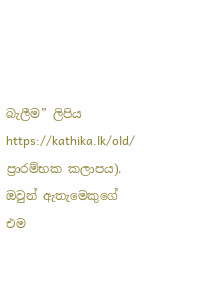බැලීම” ලිපිය https://kathika.lk/old/ ප්‍රාරම්භක කලාපය). ඔවුන් ඇතැමෙකුගේ එම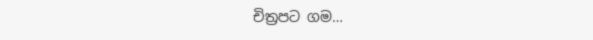චිත්‍රපට ගම…